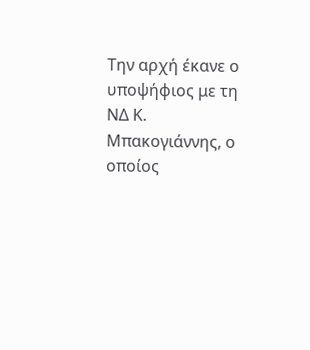Την αρχή έκανε ο υποψήφιος με τη ΝΔ Κ. Μπακογιάννης, ο οποίος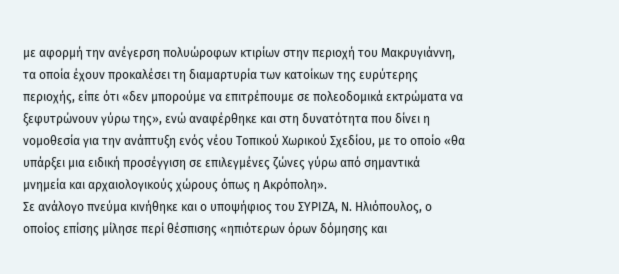με αφορμή την ανέγερση πολυώροφων κτιρίων στην περιοχή του Μακρυγιάννη, τα οποία έχουν προκαλέσει τη διαμαρτυρία των κατοίκων της ευρύτερης περιοχής, είπε ότι «δεν μπορούμε να επιτρέπουμε σε πολεοδομικά εκτρώματα να ξεφυτρώνουν γύρω της», ενώ αναφέρθηκε και στη δυνατότητα που δίνει η νομοθεσία για την ανάπτυξη ενός νέου Τοπικού Χωρικού Σχεδίου, με το οποίο «θα υπάρξει μια ειδική προσέγγιση σε επιλεγμένες ζώνες γύρω από σημαντικά μνημεία και αρχαιολογικούς χώρους όπως η Ακρόπολη».
Σε ανάλογο πνεύμα κινήθηκε και ο υποψήφιος του ΣΥΡΙΖΑ, Ν. Ηλιόπουλος, ο οποίος επίσης μίλησε περί θέσπισης «ηπιότερων όρων δόμησης και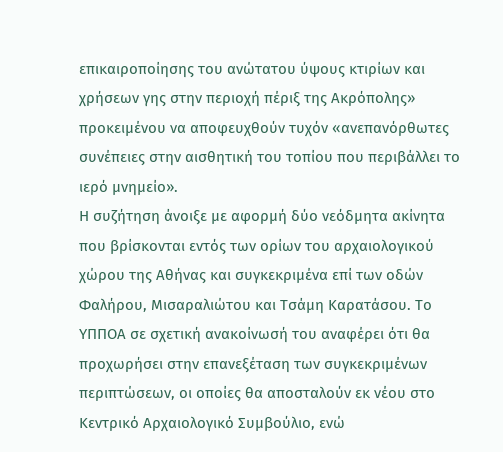επικαιροποίησης του ανώτατου ύψους κτιρίων και χρήσεων γης στην περιοχή πέριξ της Ακρόπολης» προκειμένου να αποφευχθούν τυχόν «ανεπανόρθωτες συνέπειες στην αισθητική του τοπίου που περιβάλλει το ιερό μνημείο».
Η συζήτηση άνοιξε με αφορμή δύο νεόδμητα ακίνητα που βρίσκονται εντός των ορίων του αρχαιολογικού χώρου της Αθήνας και συγκεκριμένα επί των οδών Φαλήρου, Μισαραλιώτου και Τσάμη Καρατάσου. Το ΥΠΠΟΑ σε σχετική ανακοίνωσή του αναφέρει ότι θα προχωρήσει στην επανεξέταση των συγκεκριμένων περιπτώσεων, οι οποίες θα αποσταλούν εκ νέου στο Κεντρικό Αρχαιολογικό Συμβούλιο, ενώ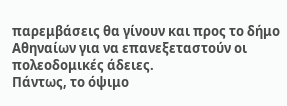παρεμβάσεις θα γίνουν και προς το δήμο Αθηναίων για να επανεξεταστούν οι πολεοδομικές άδειες.
Πάντως, το όψιμο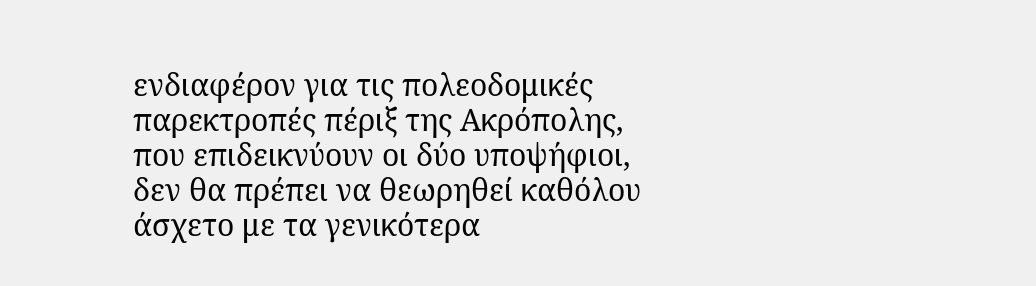ενδιαφέρον για τις πολεοδομικές παρεκτροπές πέριξ της Ακρόπολης, που επιδεικνύουν οι δύο υποψήφιοι, δεν θα πρέπει να θεωρηθεί καθόλου άσχετο με τα γενικότερα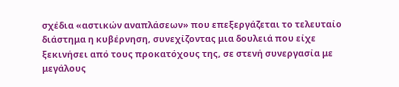σχέδια «αστικών αναπλάσεων» που επεξεργάζεται το τελευταίο διάστημα η κυβέρνηση, συνεχίζοντας μια δουλειά που είχε ξεκινήσει από τους προκατόχους της, σε στενή συνεργασία με μεγάλους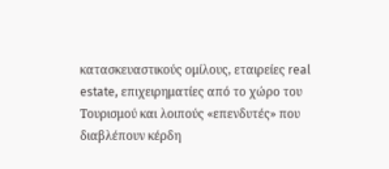κατασκευαστικούς ομίλους, εταιρείες real estate, επιχειρηματίες από το χώρο του Τουρισμού και λοιπούς «επενδυτές» που διαβλέπουν κέρδη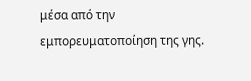μέσα από την εμπορευματοποίηση της γης.